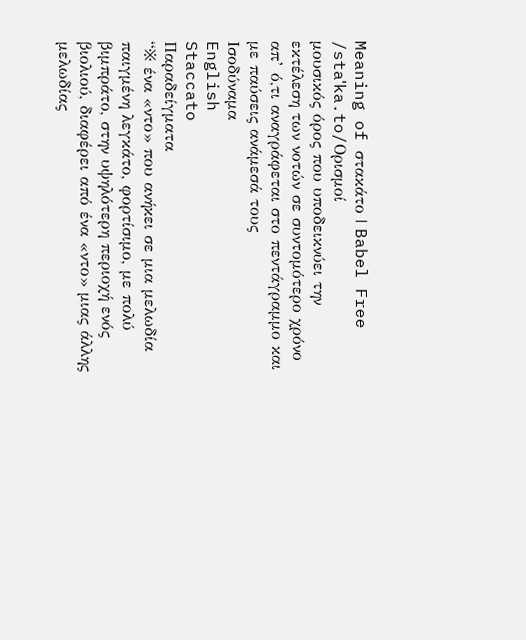Meaning of στακάτο | Babel Free
/staˈka.to/Ορισμοί
μουσικός όρος που υποδεικνύει την εκτέλεση των νοτών σε συντομότερο χρόνο απ’ ό,τι αναγράφεται στο πεντάγραμμο και με παύσεις ανάμεσά τους
Ισοδύναμα
English
Staccato
Παραδείγματα
“※ ένα «ντο» που ανήκει σε μια μελωδία παιγμένη λεγκάτο, φορτίσιμο, με πολύ βιμπράτο, στην υψηλότερη περιοχή ενός βιολιού, διαφέρει από ένα «ντο» μιας άλλης μελωδίας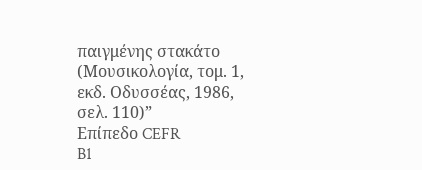παιγμένης στακάτο (Μουσικολογία, τομ. 1, εκδ. Οδυσσέας, 1986, σελ. 110)”
Επίπεδο CEFR
B1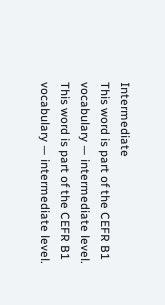Intermediate
This word is part of the CEFR B1 vocabulary — intermediate level.
This word is part of the CEFR B1 vocabulary — intermediate level.